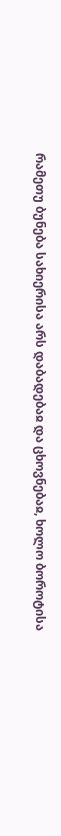რამეთუ ბუნება სახიერისა არს დაბადებაჲ და ცხოვნებაჲ, ხოლო ბოროტისა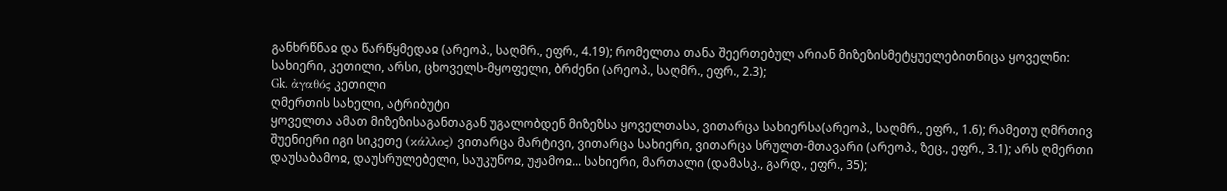განხრწნაჲ და წარწყმედაჲ (არეოპ., საღმრ., ეფრ., 4.19); რომელთა თანა შეერთებულ არიან მიზეზისმეტყუელებითნიცა ყოველნი: სახიერი, კეთილი, არსი, ცხოველს-მყოფელი, ბრძენი (არეოპ., საღმრ., ეფრ., 2.3);
Gk. ἀγαθός კეთილი
ღმერთის სახელი, ატრიბუტი
ყოველთა ამათ მიზეზისაგანთაგან უგალობდენ მიზეზსა ყოველთასა, ვითარცა სახიერსა(არეოპ., საღმრ., ეფრ., 1.6); რამეთუ ღმრთივ შუენიერი იგი სიკეთე (κάλλος) ვითარცა მარტივი, ვითარცა სახიერი, ვითარცა სრულთ-მთავარი (არეოპ., ზეც., ეფრ., 3.1); არს ღმერთი დაუსაბამოჲ, დაუსრულებელი, საუკუნოჲ, უჟამოჲ... სახიერი, მართალი (დამასკ., გარდ., ეფრ., 35);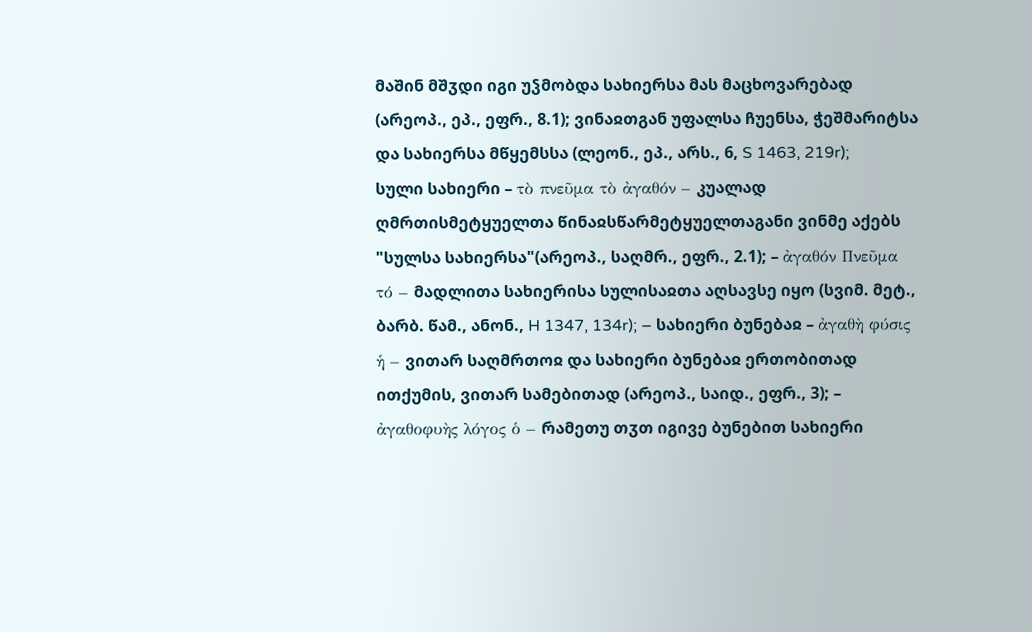მაშინ მშჳდი იგი უჴმობდა სახიერსა მას მაცხოვარებად (არეოპ., ეპ., ეფრ., 8.1); ვინაჲთგან უფალსა ჩუენსა, ჭეშმარიტსა და სახიერსა მწყემსსა (ლეონ., ეპ., არს., 6, S 1463, 219r);
სული სახიერი – τὸ πνεῦμα τὸ ἀγαθόν – კუალად ღმრთისმეტყუელთა წინაჲსწარმეტყუელთაგანი ვინმე აქებს "სულსა სახიერსა"(არეოპ., საღმრ., ეფრ., 2.1); – ἀγαθόν Πνεῦμα τό – მადლითა სახიერისა სულისაჲთა აღსავსე იყო (სვიმ. მეტ., ბარბ. წამ., ანონ., H 1347, 134r); – სახიერი ბუნებაჲ – ἀγαθὴ φύσις ἡ – ვითარ საღმრთოჲ და სახიერი ბუნებაჲ ერთობითად ითქუმის, ვითარ სამებითად (არეოპ., საიდ., ეფრ., 3); – ἀγαθοφυὴς λόγος ὁ – რამეთუ თჳთ იგივე ბუნებით სახიერი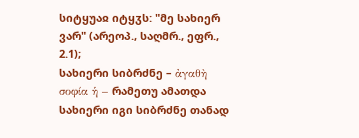სიტყუაჲ იტყჳს: "მე სახიერ ვარ" (არეოპ., საღმრ., ეფრ., 2.1);
სახიერი სიბრძნე – ἀγαθὴ σοφία ἡ – რამეთუ ამათდა სახიერი იგი სიბრძნე თანად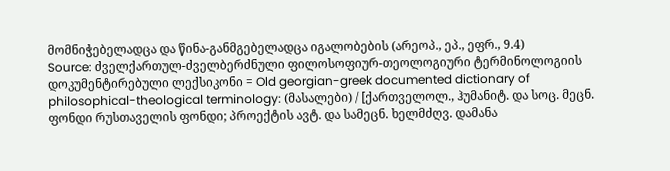მომნიჭებელადცა და წინა-განმგებელადცა იგალობების (არეოპ., ეპ., ეფრ., 9.4)
Source: ძველქართულ-ძველბერძნული ფილოსოფიურ-თეოლოგიური ტერმინოლოგიის დოკუმენტირებული ლექსიკონი = Old georgian-greek documented dictionary of philosophical-theological terminology: (მასალები) / [ქართველოლ., ჰუმანიტ. და სოც. მეცნ. ფონდი რუსთაველის ფონდი; პროექტის ავტ. და სამეცნ. ხელმძღვ. დამანა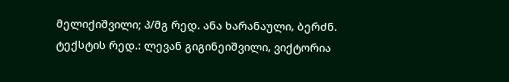მელიქიშვილი; პ/მგ რედ. ანა ხარანაული, ბერძნ. ტექსტის რედ.: ლევან გიგინეიშვილი, ვიქტორია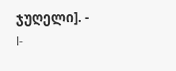ჯუღელი]. - I-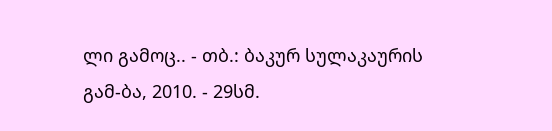ლი გამოც.. - თბ.: ბაკურ სულაკაურის გამ-ბა, 2010. - 29სმ.